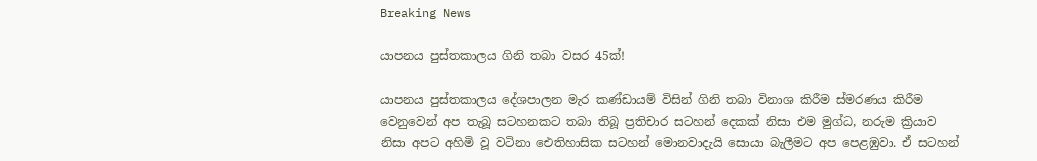Breaking News

යාපනය පුස්තකාලය ගිනි තබා වසර 45ක්!

යාපනය පුස්තකාලය දේශපාලන මැර කණ්ඩායම් විසින් ගිනි තබා විනාශ කිරීම ස්මරණය කිරීම වෙනුවෙන් අප තැබූ සටහනකට තබා තිබූ ප්‍රතිචාර සටහන් දෙකක් නිසා එම මුග්ධ, නරුම ක්‍රියාව නිසා අපට අහිමි වූ වටිනා ඓතිහාසික සටහන් මොනවාදැයි සොයා බැලීමට අප පෙළඹුවා. ඒ සටහන්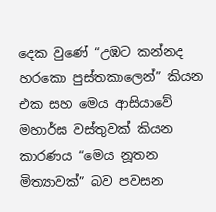දෙක වුණේ “උඹට කන්නද හරකො පුස්තකාලෙන්” කියන එක සහ මෙය ආසියාවේ මහාර්ඝ වස්තුවක් කියන කාරණය “මෙය නූතන මිත්‍යාවක්” බව පවසන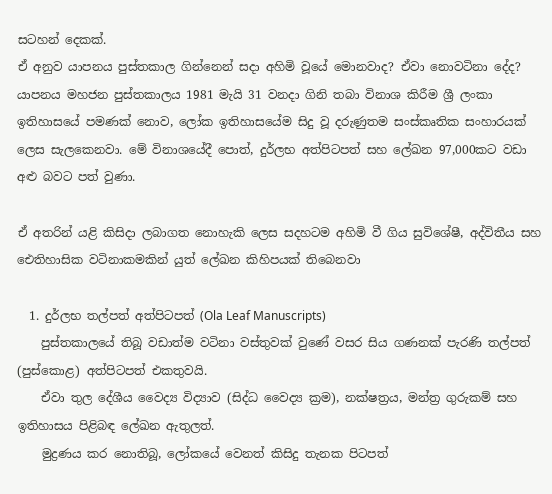සටහන් දෙකක්.
ඒ අනුව යාපනය පුස්තකාල ගින්නෙන් සදා අහිමි වූයේ මොනවාද? ඒවා නොවටිනා දේද?
යාපනය මහජන පුස්තකාලය 1981 මැයි 31 වනදා ගිනි තබා විනාශ කිරීම ශ්‍රී ලංකා ඉතිහාසයේ පමණක් නොව, ලෝක ඉතිහාසයේම සිදු වූ දරුණුතම සංස්කෘතික සංහාරයක් ලෙස සැලකෙනවා. මේ විනාශයේදී පොත්, දුර්ලභ අත්පිටපත් සහ ලේඛන 97,000කට වඩා අළු බවට පත් වුණා.

ඒ අතරින් යළි කිසිදා ලබාගත නොහැකි ලෙස සදහටම අහිමි වී ගිය සුවිශේෂී, අද්විතීය සහ ඓතිහාසික වටිනාකමකින් යුත් ලේඛන කිහිපයක් තිබෙනවා

  1. දුර්ලභ තල්පත් අත්පිටපත් (Ola Leaf Manuscripts)
    පුස්තකාලයේ තිබූ වඩාත්ම වටිනා වස්තුවක් වුණේ වසර සිය ගණනක් පැරණි තල්පත් (පුස්කොළ) අත්පිටපත් එකතුවයි.
    ඒවා තුල දේශීය වෛද්‍ය විද්‍යාව (සිද්ධ වෛද්‍ය ක්‍රම), නක්ෂත්‍රය, මන්ත්‍ර ගුරුකම් සහ ඉතිහාසය පිළිබඳ ලේඛන ඇතුලත්.
    මුද්‍රණය කර නොතිබූ, ලෝකයේ වෙනත් කිසිදු තැනක පිටපත්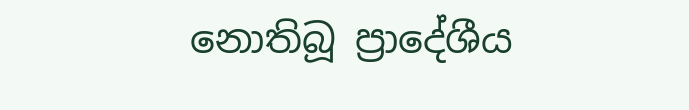නොතිබූ ප්‍රාදේශීය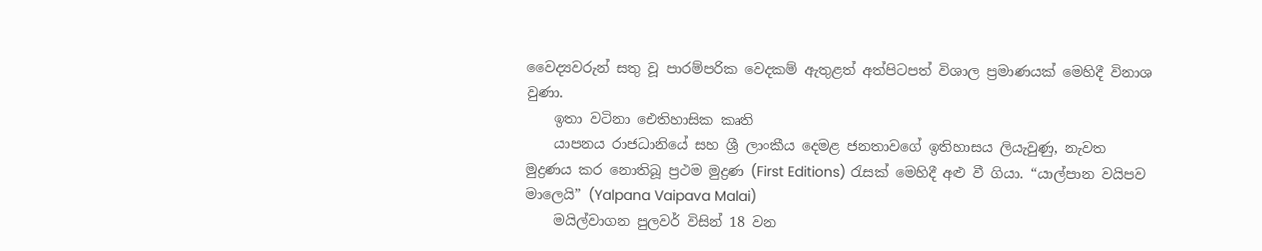වෛද්‍යවරුන් සතු වූ පාරම්පරික වෙදකම් ඇතුළත් අත්පිටපත් විශාල ප්‍රමාණයක් මෙහිදී විනාශ වුණා.
    ඉතා වටිනා ඓතිහාසික කෘති
    යාපනය රාජධානියේ සහ ශ්‍රී ලාංකීය දෙමළ ජනතාවගේ ඉතිහාසය ලියැවුණු, නැවත මුද්‍රණය කර නොතිබූ ප්‍රථම මුද්‍රණ (First Editions) රැසක් මෙහිදී අළු වී ගියා. “යාල්පාන වයිපව මාලෙයි” (Yalpana Vaipava Malai)
    මයිල්වාගන පුලවර් විසින් 18 වන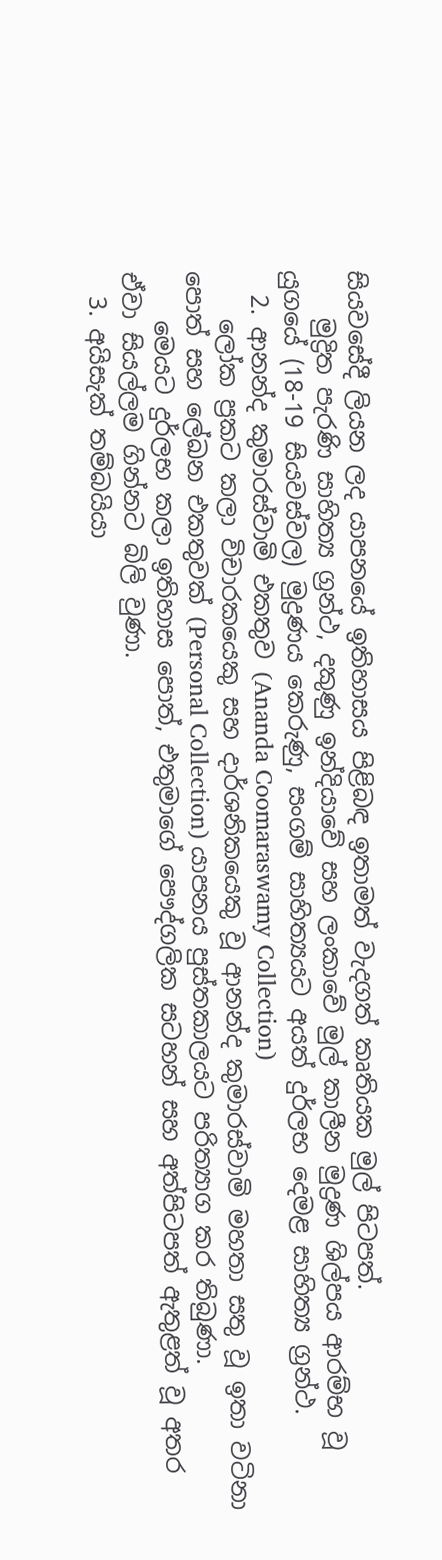සියවසේදී ලියන ලද යාපනයේ ඉතිහාසය පිළිබඳ ඉතාමත් වැදගත් කෘතියක මුල් පිටපත්.
    මුද්‍රිත පැරණි සාහිත්‍ය ග්‍රන්ථ, දකුණු ඉන්දියාවේ සහ ලංකාවේ මුල් කාලීන මුද්‍රණ ශිල්පය ආරම්භ වූ යුගයේ (18-19 සියවස්වල) මුද්‍රණය කෙරුණු, සංගම් සාහිත්‍යයට අයත් දුර්ලභ දෙමළ සාහිත්‍ය ග්‍රන්ථ.
  2. ආනන්ද කුමාරස්වාමි එකතුව (Ananda Coomaraswamy Collection)
    ලෝක ප්‍රකට කලා විචාරකයෙකු සහ දාර්ශනිකයෙකු වූ ආනන්ද කුමාරස්වාමි මහතා සතු වූ ඉතා වටිනා පොත් සහ ලේඛන එකතුවක් (Personal Collection) යාපනය පුස්තකාලයට පරිත්‍යාග කර තිබුණා.
    මෙයට දුර්ලභ කලා ඉතිහාස පොත්, එතුමාගේ පෞද්ගලික සටහන් සහ අත්පිටපත් ඇතුළත් වූ අතර ඒවා සියල්ලම ගින්නට බිලි වුණා.
  3. අයිසැක් තම්බයියා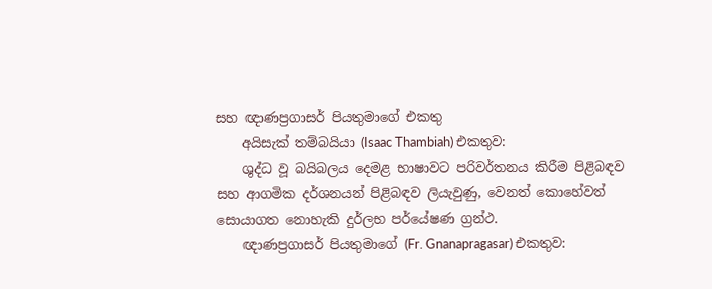සහ ඥාණප්‍රගාසර් පියතුමාගේ එකතු
    අයිසැක් තම්බයියා (Isaac Thambiah) එකතුව:
    ශුද්ධ වූ බයිබලය දෙමළ භාෂාවට පරිවර්තනය කිරීම පිළිබඳව සහ ආගමික දර්ශනයන් පිළිබඳව ලියැවුණු, වෙනත් කොහේවත් සොයාගත නොහැකි දුර්ලභ පර්යේෂණ ග්‍රන්ථ.
    ඥාණප්‍රගාසර් පියතුමාගේ (Fr. Gnanapragasar) එකතුව: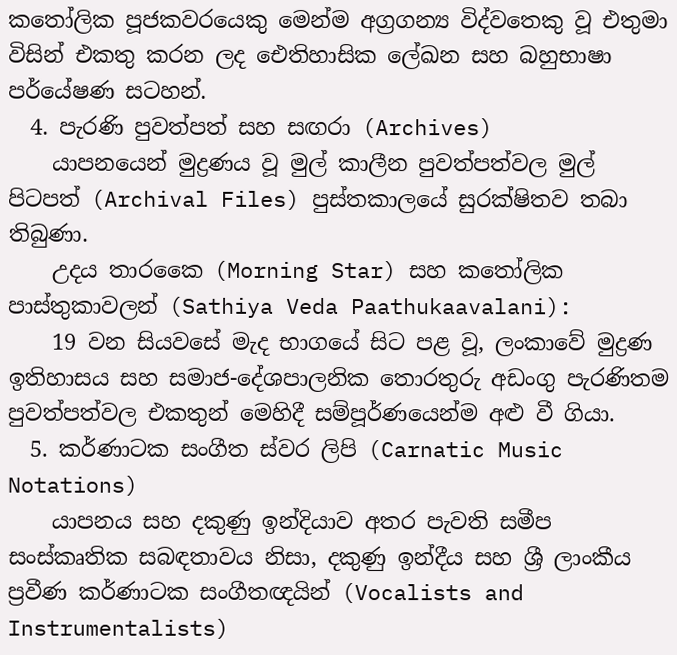කතෝලික පූජකවරයෙකු මෙන්ම අග්‍රගන්‍ය විද්වතෙකු වූ එතුමා විසින් එකතු කරන ලද ඓතිහාසික ලේඛන සහ බහුභාෂා පර්යේෂණ සටහන්.
  4. පැරණි පුවත්පත් සහ සඟරා (Archives)
    යාපනයෙන් මුද්‍රණය වූ මුල් කාලීන පුවත්පත්වල මුල් පිටපත් (Archival Files) පුස්තකාලයේ සුරක්ෂිතව තබා තිබුණා.
    උදය තාරකෛ (Morning Star) සහ කතෝලික පාස්තුකාවලන් (Sathiya Veda Paathukaavalani):
    19 වන සියවසේ මැද භාගයේ සිට පළ වූ, ලංකාවේ මුද්‍රණ ඉතිහාසය සහ සමාජ-දේශපාලනික තොරතුරු අඩංගු පැරණිතම පුවත්පත්වල එකතුන් මෙහිදී සම්පූර්ණයෙන්ම අළු වී ගියා.
  5. කර්ණාටක සංගීත ස්වර ලිපි (Carnatic Music Notations)
    යාපනය සහ දකුණු ඉන්දියාව අතර පැවති සමීප සංස්කෘතික සබඳතාවය නිසා, දකුණු ඉන්දීය සහ ශ්‍රී ලාංකීය ප්‍රවීණ කර්ණාටක සංගීතඥයින් (Vocalists and Instrumentalists)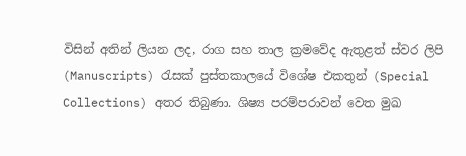විසින් අතින් ලියන ලද, රාග සහ තාල ක්‍රමවේද ඇතුළත් ස්වර ලිපි (Manuscripts) රැසක් පුස්තකාලයේ විශේෂ එකතුන් (Special Collections) අතර තිබුණා. ශිෂ්‍ය පරම්පරාවන් වෙත මුඛ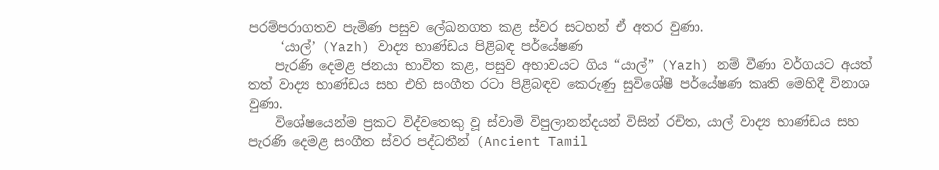පරම්පරාගතව පැමිණ පසුව ලේඛනගත කළ ස්වර සටහන් ඒ අතර වුණා.
     ‘යාල්’ (Yazh) වාද්‍ය භාණ්ඩය පිළිබඳ පර්යේෂණ
    පැරණි දෙමළ ජනයා භාවිත කළ, පසුව අභාවයට ගිය “යාල්” (Yazh) නම් වීණා වර්ගයට අයත් තත් වාද්‍ය භාණ්ඩය සහ එහි සංගීත රටා පිළිබඳව කෙරුණු සුවිශේෂී පර්යේෂණ කෘති මෙහිදී විනාශ වුණා.
    විශේෂයෙන්ම ප්‍රකට විද්වතෙකු වූ ස්වාමි විපුලානන්දයන් විසින් රචිත, යාල් වාද්‍ය භාණ්ඩය සහ පැරණි දෙමළ සංගීත ස්වර පද්ධතීන් (Ancient Tamil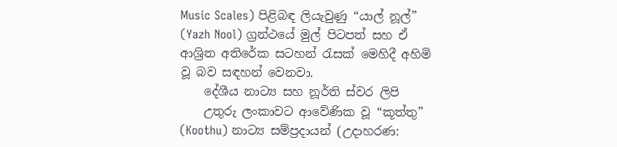Music Scales) පිළිබඳ ලියැවුණු “යාල් නූල්” (Yazh Nool) ග්‍රන්ථයේ මුල් පිටපත් සහ ඒ ආශ්‍රිත අතිරේක සටහන් රැසක් මෙහිදී අහිමි වූ බව සඳහන් වෙනවා.
    දේශීය නාට්‍ය සහ නූර්ති ස්වර ලිපි
    උතුරු ලංකාවට ආවේණික වූ “කූත්තු” (Koothu) නාට්‍ය සම්ප්‍රදායන් (උදාහරණ: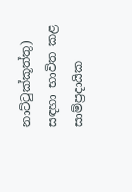නාට්ටුක්කූත්තු) සඳහා භාවිත කළ සාම්ප්‍රදායික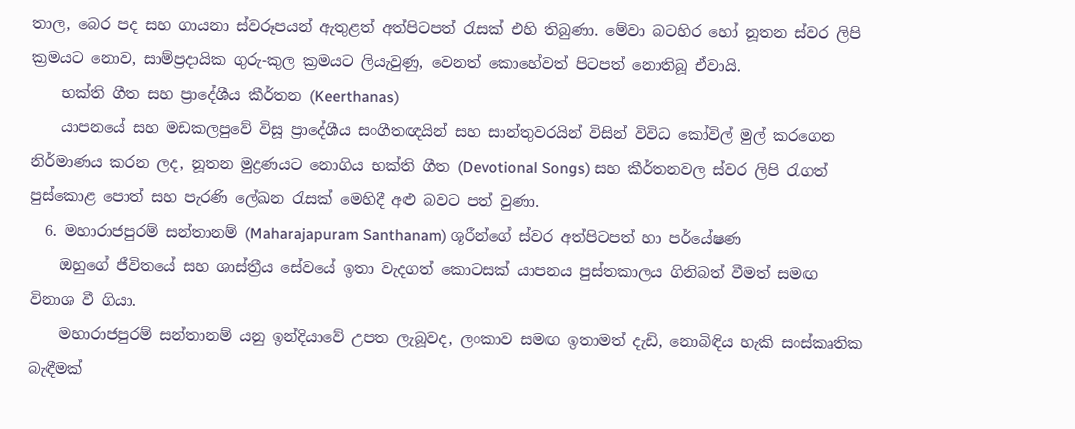තාල, බෙර පද සහ ගායනා ස්වරූපයන් ඇතුළත් අත්පිටපත් රැසක් එහි තිබුණා. මේවා බටහිර හෝ නූතන ස්වර ලිපි ක්‍රමයට නොව, සාම්ප්‍රදායික ගුරු-කුල ක්‍රමයට ලියැවුණු, වෙනත් කොහේවත් පිටපත් නොතිබූ ඒවායි.
    භක්ති ගීත සහ ප්‍රාදේශීය කීර්තන (Keerthanas)
    යාපනයේ සහ මඩකලපුවේ විසූ ප්‍රාදේශීය සංගීතඥයින් සහ සාන්තුවරයින් විසින් විවිධ කෝවිල් මුල් කරගෙන නිර්මාණය කරන ලද, නූතන මුද්‍රණයට නොගිය භක්ති ගීත (Devotional Songs) සහ කීර්තනවල ස්වර ලිපි රැගත් පුස්කොළ පොත් සහ පැරණි ලේඛන රැසක් මෙහිදී අළු බවට පත් වුණා.
  6. මහාරාජපුරම් සන්තානම් (Maharajapuram Santhanam) ශූරීන්ගේ ස්වර අත්පිටපත් හා පර්යේෂණ
    ඔහුගේ ජීවිතයේ සහ ශාස්ත්‍රීය සේවයේ ඉතා වැදගත් කොටසක් යාපනය පුස්තකාලය ගිනිබත් වීමත් සමඟ විනාශ වී ගියා.
    මහාරාජපුරම් සන්තානම් යනු ඉන්දියාවේ උපත ලැබූවද, ලංකාව සමඟ ඉතාමත් දැඩි, නොබිඳිය හැකි සංස්කෘතික බැඳීමක්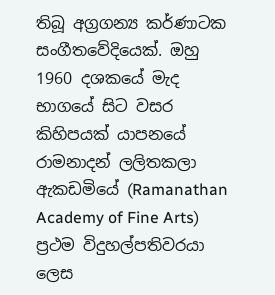තිබූ අග්‍රගන්‍ය කර්ණාටක සංගීතවේදියෙක්. ඔහු 1960 දශකයේ මැද භාගයේ සිට වසර කිහිපයක් යාපනයේ රාමනාදන් ලලිතකලා ඇකඩමියේ (Ramanathan Academy of Fine Arts) ප්‍රථම විදුහල්පතිවරයා ලෙස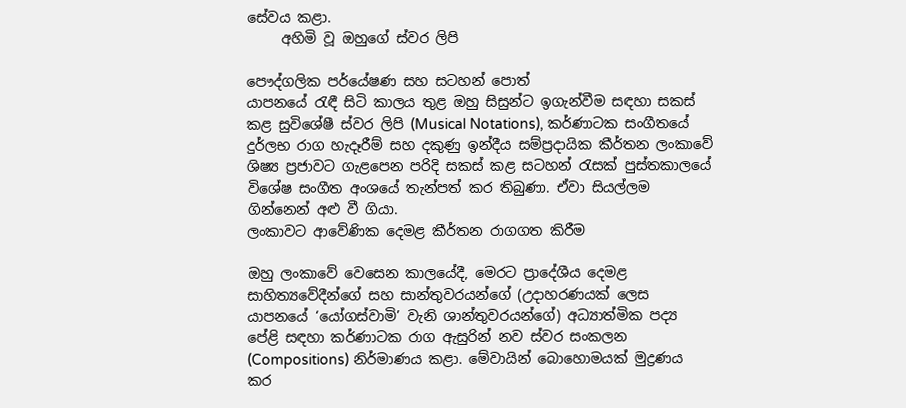සේවය කළා.
     අහිමි වූ ඔහුගේ ස්වර ලිපි

පෞද්ගලික පර්යේෂණ සහ සටහන් පොත්
යාපනයේ රැඳී සිටි කාලය තුළ ඔහු සිසුන්ට ඉගැන්වීම සඳහා සකස් කළ සුවිශේෂී ස්වර ලිපි (Musical Notations), කර්ණාටක සංගීතයේ දුර්ලභ රාග හැදෑරීම් සහ දකුණු ඉන්දීය සම්ප්‍රදායික කීර්තන ලංකාවේ ශිෂ්‍ය ප්‍රජාවට ගැළපෙන පරිදි සකස් කළ සටහන් රැසක් පුස්තකාලයේ විශේෂ සංගීත අංශයේ තැන්පත් කර තිබුණා. ඒවා සියල්ලම ගින්නෙන් අළු වී ගියා.
ලංකාවට ආවේණික දෙමළ කීර්තන රාගගත කිරීම

ඔහු ලංකාවේ වෙසෙන කාලයේදී, මෙරට ප්‍රාදේශීය දෙමළ සාහිත්‍යවේදීන්ගේ සහ සාන්තුවරයන්ගේ (උදාහරණයක් ලෙස යාපනයේ ‘යෝගස්වාමි’ වැනි ශාන්තුවරයන්ගේ) අධ්‍යාත්මික පද්‍ය පේළි සඳහා කර්ණාටක රාග ඇසුරින් නව ස්වර සංකලන (Compositions) නිර්මාණය කළා. මේවායින් බොහොමයක් මුද්‍රණය කර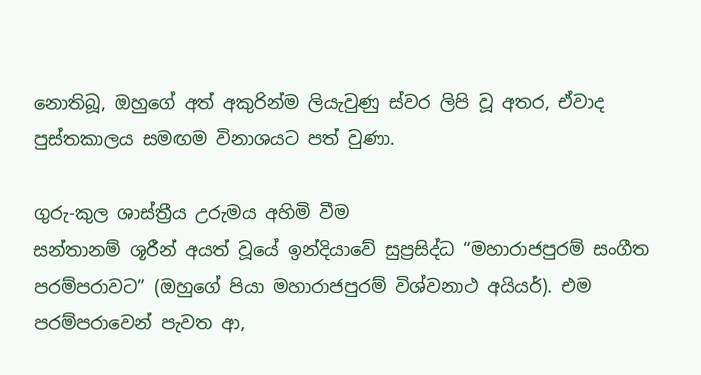නොතිබූ, ඔහුගේ අත් අකුරින්ම ලියැවුණු ස්වර ලිපි වූ අතර, ඒවාද පුස්තකාලය සමඟම විනාශයට පත් වුණා.

ගුරු-කුල ශාස්ත්‍රීය උරුමය අහිමි වීම
සන්තානම් ශූරීන් අයත් වූයේ ඉන්දියාවේ සුප්‍රසිද්ධ “මහාරාජපුරම් සංගීත පරම්පරාවට” (ඔහුගේ පියා මහාරාජපුරම් විශ්වනාථ අයියර්). එම පරම්පරාවෙන් පැවත ආ,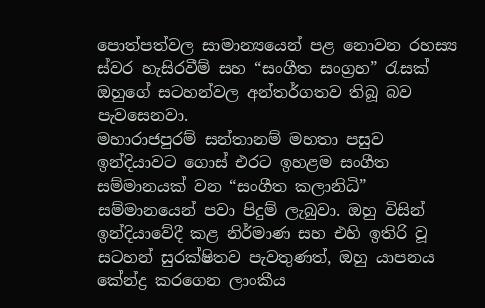පොත්පත්වල සාමාන්‍යයෙන් පළ නොවන රහස්‍ය ස්වර හැසිරවීම් සහ “සංගීත සංග්‍රහ” රැසක් ඔහුගේ සටහන්වල අන්තර්ගතව තිබූ බව පැවසෙනවා.
මහාරාජපුරම් සන්තානම් මහතා පසුව ඉන්දියාවට ගොස් එරට ඉහළම සංගීත සම්මානයක් වන “සංගීත කලානිධි” සම්මානයෙන් පවා පිදුම් ලැබුවා. ඔහු විසින් ඉන්දියාවේදී කළ නිර්මාණ සහ එහි ඉතිරි වූ සටහන් සුරක්ෂිතව පැවතුණත්, ඔහු යාපනය කේන්ද්‍ර කරගෙන ලාංකීය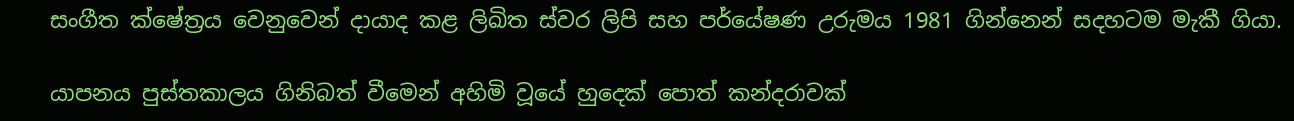සංගීත ක්ෂේත්‍රය වෙනුවෙන් දායාද කළ ලිඛිත ස්වර ලිපි සහ පර්යේෂණ උරුමය 1981 ගින්නෙන් සදහටම මැකී ගියා.

යාපනය පුස්තකාලය ගිනිබත් වීමෙන් අහිමි වූයේ හුදෙක් පොත් කන්දරාවක්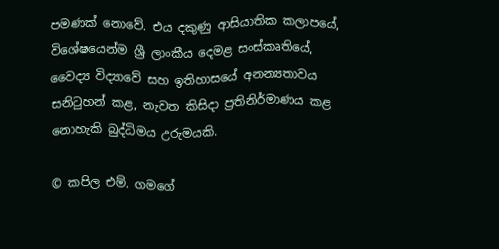පමණක් නොවේ. එය දකුණු ආසියාතික කලාපයේ, විශේෂයෙන්ම ශ්‍රී ලාංකීය දෙමළ සංස්කෘතියේ, වෛද්‍ය විද්‍යාවේ සහ ඉතිහාසයේ අනන්‍යතාවය සනිටුහන් කළ, නැවත කිසිදා ප්‍රතිනිර්මාණය කළ නොහැකි බුද්ධිමය උරුමයකි.

© කපිල එම්. ගමගේ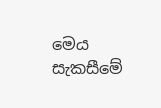මෙය සැකසීමේ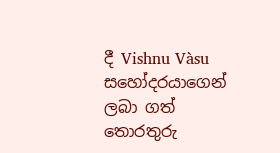දී Vishnu Vàsu සහෝදරයාගෙන් ලබා ගත් තොරතුරු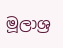මූලාශ්‍ර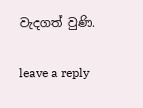වැදගත් වුණි.

leave a reply